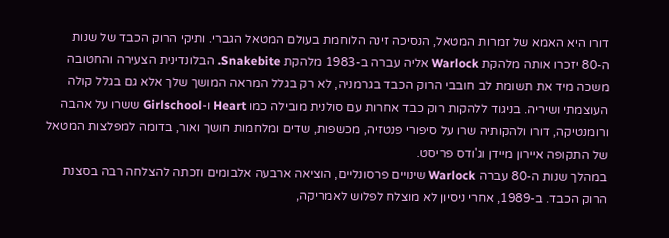דורו היא האמא של זמרות המטאל, הנסיכה זינה הלוחמת בעולם המטאל הגברי. ותיקי הרוק הכבד של שנות ה-80 יזכרו אותה מלהקת Warlock אליה עברה ב-1983 מלהקת Snakebite. הבלונדינית הצעירה והחטובה משכה מיד את תשומת לב חובבי הרוק הכבד בגרמניה, לא רק בגלל המראה המושך שלך אלא גם בגלל קולה העוצמתי ושיריה. בניגוד ללהקות רוק כבד אחרות עם סולנית מובילה כמו Heart ו-Girlschool ששרו על אהבה ורומנטיקה, דורו ולהקותיה שרו על סיפורי פנטזיה, מכשפות, שדים ומלחמות חושך ואור, בדומה למפלצות המטאל של התקופה איירון מיידן וג'ודס פריסט.
במהלך שנות ה-80 עברה Warlock שינויים פרסונליים, הוציאה ארבעה אלבומים וזכתה להצלחה רבה בסצנת הרוק הכבד. ב-1989, אחרי ניסיון לא מוצלח לפלוש לאמריקה,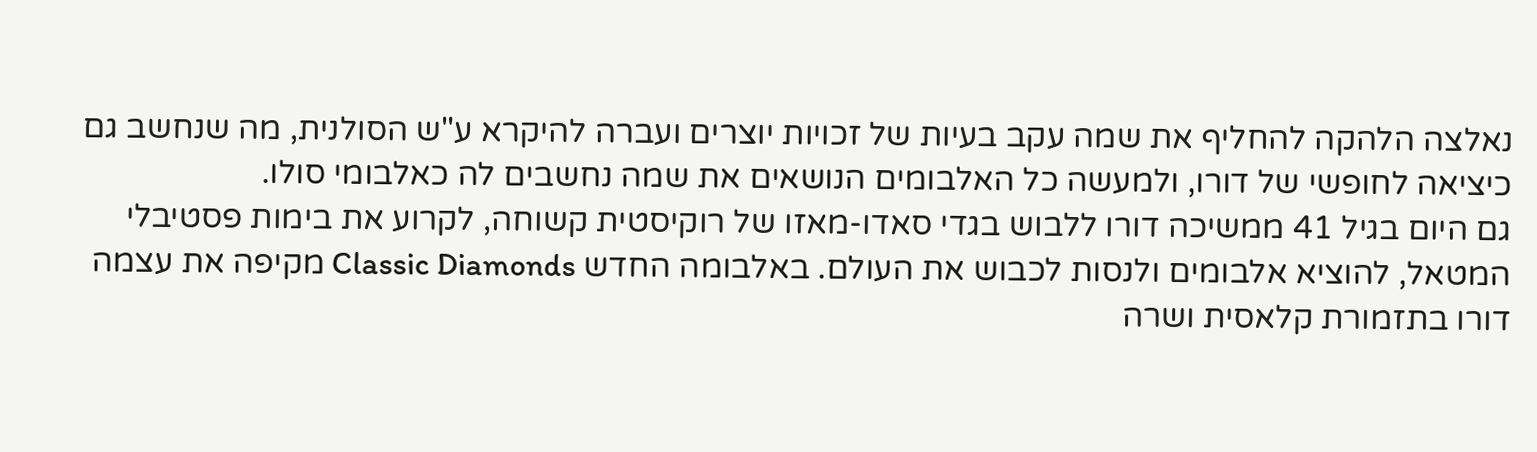נאלצה הלהקה להחליף את שמה עקב בעיות של זכויות יוצרים ועברה להיקרא ע"ש הסולנית, מה שנחשב גם כיציאה לחופשי של דורו, ולמעשה כל האלבומים הנושאים את שמה נחשבים לה כאלבומי סולו.
גם היום בגיל 41 ממשיכה דורו ללבוש בגדי סאדו-מאזו של רוקיסטית קשוחה, לקרוע את בימות פסטיבלי המטאל, להוציא אלבומים ולנסות לכבוש את העולם. באלבומה החדש Classic Diamonds מקיפה את עצמה דורו בתזמורת קלאסית ושרה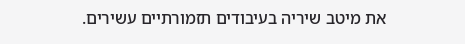את מיטב שיריה בעיבודים תזמורתיים עשירים.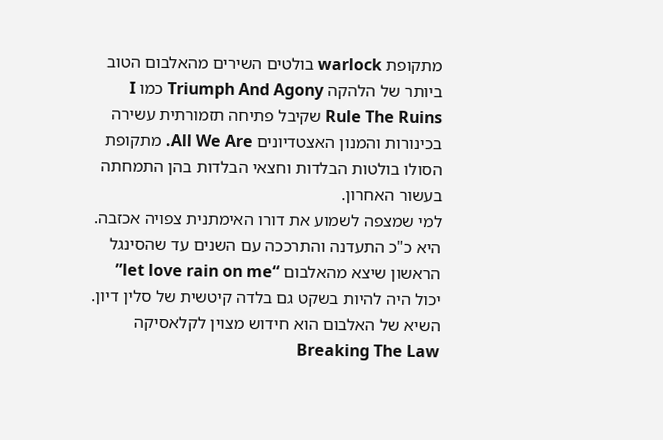מתקופת warlock בולטים השירים מהאלבום הטוב ביותר של הלהקה Triumph And Agony כמו I Rule The Ruins שקיבל פתיחה תזמורתית עשירה בכינורות והמנון האצטדיונים All We Are. מתקופת הסולו בולטות הבלדות וחצאי הבלדות בהן התמחתה בעשור האחרון.
למי שמצפה לשמוע את דורו האימתנית צפויה אכזבה. היא כ"כ התעדנה והתרככה עם השנים עד שהסינגל הראשון שיצא מהאלבום “let love rain on me” יכול היה להיות בשקט גם בלדה קיטשית של סלין דיון. השיא של האלבום הוא חידוש מצוין לקלאסיקה Breaking The Law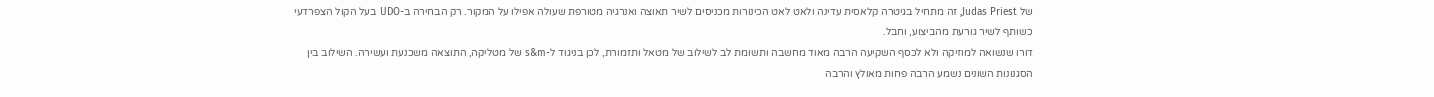של Judas Priest, זה מתחיל בגיטרה קלאסית עדינה ולאט לאט הכינורות מכניסים לשיר תאוצה ואנרגיה מטורפת שעולה אפילו על המקור. רק הבחירה ב-UDO בעל הקול הצפרדעי כשותף לשיר גורעת מהביצוע, וחבל.
דורו שנשואה למוזיקה ולא לכסף השקיעה הרבה מאוד מחשבה ותשומת לב לשילוב של מטאל ותזמורת, לכן בניגוד ל-s&m של מטליקה, התוצאה משכנעת ועשירה. השילוב בין הסגנונות השונים נשמע הרבה פחות מאולץ והרבה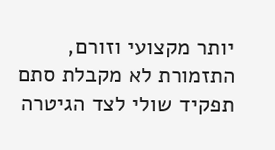יותר מקצועי וזורם, התזמורת לא מקבלת סתם תפקיד שולי לצד הגיטרה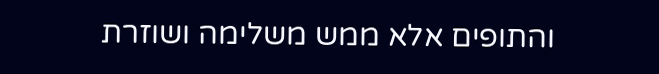והתופים אלא ממש משלימה ושוזרת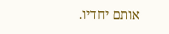אותם יחדיו.